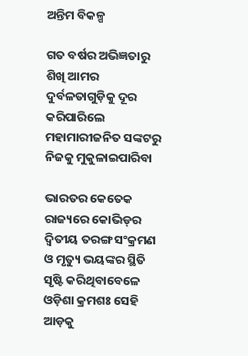ଅନ୍ତିମ ବିକଳ୍ପ

ଗତ ବର୍ଷର ଅଭିଜ୍ଞତାରୁ ଶିଖି ଆମର ଦୁର୍ବଳତାଗୁଡ଼ିକୁ ଦୂର କରିପାରିଲେ ମହାମାରୀଜନିତ ସଙ୍କଟରୁ ନିଜକୁ ମୁକୁଳାଇପାରିବା

ଭାରତର କେତେକ ରାଜ୍ୟରେ କୋଭିଡ୍‌ର ଦ୍ବିତୀୟ ତରଙ୍ଗ ସଂକ୍ରମଣ ଓ ମୃତ୍ୟୁ ଭୟଙ୍କର ସ୍ଥିତି ସୃଷ୍ଟି କରିଥିବାବେଳେ ଓଡ଼ିଶା କ୍ରମଶଃ ସେହି ଆଡ଼କୁ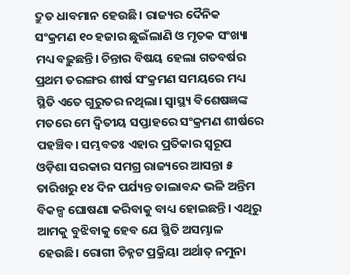ଦ୍ରୁତ ଧାବମାନ ହେଉଛି। ରାଜ୍ୟର ଦୈନିକ ସଂକ୍ରମଣ ୧୦ ହଜାର ଛୁଇଁଲାଣି ଓ ମୃତକ ସଂଖ୍ୟା ମଧ୍ୟ ବଢ଼ୁଛନ୍ତି। ଚିନ୍ତାର ବିଷୟ ହେଲା ଗତବର୍ଷର ପ୍ରଥମ ତରଙ୍ଗର ଶୀର୍ଷ ସଂକ୍ରମଣ ସମୟରେ ମଧ୍ୟ ସ୍ଥିତି ଏତେ ଗୁରୁତର ନଥିଲା। ସ୍ବାସ୍ଥ୍ୟ ବିଶେଷଜ୍ଞଙ୍କ ମତରେ ମେ ଦ୍ବିତୀୟ ସପ୍ତାହରେ ସଂକ୍ରମଣ ଶୀର୍ଷରେ ପହଞ୍ଚିବ। ସମ୍ଭବତଃ ଏହାର ପ୍ରତିକାର ସ୍ବରୂପ ଓଡ଼ିଶା ସରକାର ସମଗ୍ର ରାଜ୍ୟରେ ଆସନ୍ତା ୫ ତାରିଖରୁ ୧୪ ଦିନ ପର୍ଯ୍ୟନ୍ତ ତାଲାବନ୍ଦ ଭଳି ଅନ୍ତିମ ବିକଳ୍ପ ଘୋଷଣା କରିବାକୁ ବାଧ୍ୟ ହୋଇଛନ୍ତି। ଏଥିରୁ ଆମକୁ ବୁଝିବାକୁ ହେବ ଯେ ସ୍ଥିତି ଅସମ୍ଭାଳ ହେଉଛି। ରୋଗୀ ଚିହ୍ନଟ ପ୍ରକ୍ରିୟା ଅର୍ଥାତ୍‌ ନମୁନା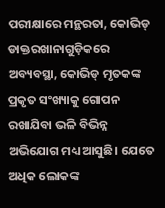ପରୀକ୍ଷାରେ ମନ୍ଥରତା, କୋଭିଡ୍‌ ଡାକ୍ତରଖାନାଗୁଡ଼ିକରେ ଅବ୍ୟବସ୍ଥା, କୋଭିଡ୍‌ ମୃତକଙ୍କ ପ୍ରକୃତ ସଂଖ୍ୟାକୁ ଗୋପନ ରଖାଯିବା ଭଳି ବିଭିନ୍ନ ଅଭିଯୋଗ ମଧ୍ୟ ଆସୁଛି। ଯେତେ ଅଧିକ ଲୋକଙ୍କ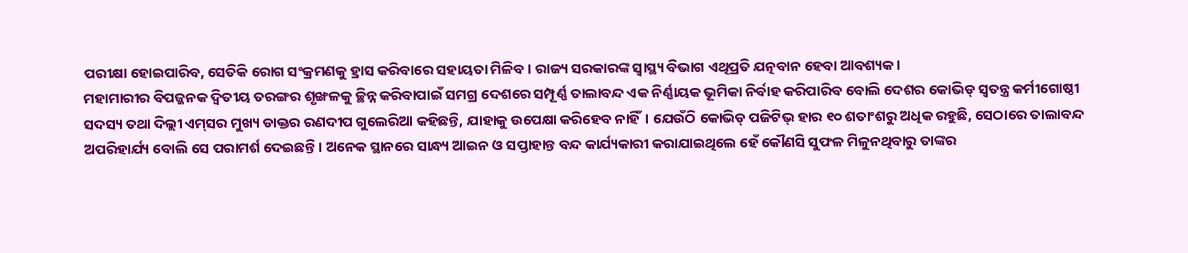ପରୀକ୍ଷା ହୋଇପାରିବ, ସେତିକି ରୋଗ ସଂକ୍ରମଣକୁ ହ୍ରାସ କରିବାରେ ସହାୟତା ମିଳିବ। ରାଜ୍ୟ ସରକାରଙ୍କ ସ୍ବାସ୍ଥ୍ୟ ବିଭାଗ ଏଥିପ୍ରତି ଯତ୍ନବାନ ହେବା ଆବଶ୍ୟକ।
ମହାମାରୀର ବିପଜ୍ଜନକ ଦ୍ବିତୀୟ ତରଙ୍ଗର ଶୃଙ୍ଖଳକୁ ଚ୍ଛିନ୍ନ କରିବାପାଇଁ ସମଗ୍ର ଦେଶରେ ସମ୍ପୂର୍ଣ୍ଣ ତାଲାବନ୍ଦ ଏକ ନିର୍ଣ୍ଣାୟକ ଭୂମିକା ନିର୍ବାହ କରିପାରିବ ବୋଲି ଦେଶର କୋଭିଡ୍‌ ସ୍ବତନ୍ତ୍ର କର୍ମୀଗୋଷ୍ଠୀ ସଦସ୍ୟ ତଥା ଦିଲ୍ଲୀ ଏମ୍‌ସର ମୁଖ୍ୟ ଡାକ୍ତର ରଣଦୀପ ଗୁଲେରିଆ କହିଛନ୍ତି, ଯାହାକୁ ଉପେକ୍ଷା କରିହେବ ନାହିଁ। ଯେଉଁଠି କୋଭିଡ୍‌ ପଜିଟିଭ୍‌ ହାର ୧୦ ଶତାଂଶରୁ ଅଧିକ ରହୁଛି, ସେଠାରେ ତାଲାବନ୍ଦ ଅପରିହାର୍ଯ୍ୟ ବୋଲି ସେ ପରାମର୍ଶ ଦେଇଛନ୍ତି। ଅନେକ ସ୍ଥାନରେ ସାନ୍ଧ୍ୟ ଆଇନ ଓ ସପ୍ତାହାନ୍ତ ବନ୍ଦ କାର୍ଯ୍ୟକାରୀ କରାଯାଇଥିଲେ ହେଁ କୌଣସି ସୁଫଳ ମିଳୁନଥିବାରୁ ତାଙ୍କର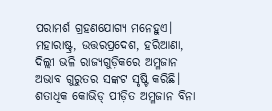ପରାମର୍ଶ ଗ୍ରହଣଯୋଗ୍ୟ ମନେହୁଏ। ମହାରାଷ୍ଟ୍ର, ଉତ୍ତରପ୍ରଦେଶ, ହରିଆଣା, ଦିଲ୍ଲୀ ଭଳି ରାଜ୍ୟଗୁଡ଼ିକରେ ଅମ୍ଳଜାନ ଅଭାବ ଗୁରୁତର ସଙ୍କଟ ସୃଷ୍ଟି କରିଛି। ଶତାଧିକ କୋଭିଡ୍‌ ପୀଡ଼ିତ ଅମ୍ଳଜାନ ବିନା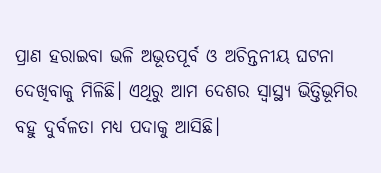ପ୍ରାଣ ହରାଇବା ଭଳି ଅଭୂତପୂର୍ବ ଓ ଅଚିନ୍ତନୀୟ ଘଟନା ଦେଖିବାକୁ ମିଳିଛି। ଏଥିରୁ ଆମ ଦେଶର ସ୍ବାସ୍ଥ୍ୟ ଭିତ୍ତିଭୂମିର ବହୁ ଦୁର୍ବଳତା ମଧ୍ୟ ପଦାକୁ ଆସିଛି।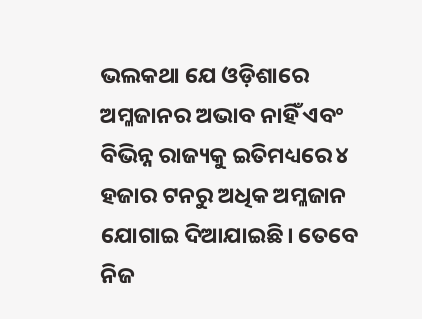ଭଲକଥା ଯେ ଓଡ଼ିଶାରେ ଅମ୍ଳଜାନର ଅଭାବ ନାହିଁ ଏବଂ ବିଭିନ୍ନ ରାଜ୍ୟକୁ ଇତିମଧ୍ୟରେ ୪ ହଜାର ଟନରୁ ଅଧିକ ଅମ୍ଳଜାନ ଯୋଗାଇ ଦିଆଯାଇଛି। ତେବେ ନିଜ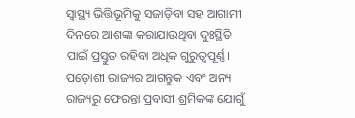ସ୍ବାସ୍ଥ୍ୟ ଭିତ୍ତିଭୂମିକୁ ସଜାଡ଼ିବା ସହ ଆଗାମୀ ଦିନରେ ଆଶଙ୍କା କରାଯାଉଥିବା ଦୁଃସ୍ଥିତି ପାଇଁ ପ୍ରସ୍ତୁତ ରହିବା ଅଧିକ ଗୁରୁତ୍ବପୂର୍ଣ୍ଣ। ପଡ଼ୋଶୀ ରାଜ୍ୟର ଆଗନ୍ତୁକ ଏବଂ ଅନ୍ୟ ରାଜ୍ୟରୁ ଫେରନ୍ତା ପ୍ରବାସୀ ଶ୍ରମିକଙ୍କ ଯୋଗୁଁ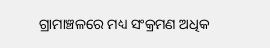ଗ୍ରାମାଞ୍ଚଳରେ ମଧ୍ୟ ସଂକ୍ରମଣ ଅଧିକ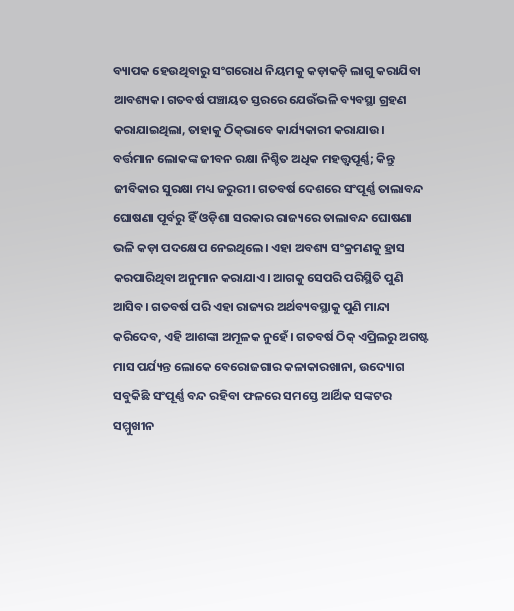ବ୍ୟାପକ ହେଉଥିବାରୁ ସଂଗରୋଧ ନିୟମକୁ କଡ଼ାକଡ଼ି ଲାଗୁ କରାଯିବା ଆବଶ୍ୟକ। ଗତବର୍ଷ ପଞ୍ଚାୟତ ସ୍ତରରେ ଯେଉଁଭଳି ବ୍ୟବସ୍ଥା ଗ୍ରହଣ କରାଯାଇଥିଲା, ତାହାକୁ ଠିକ୍‌ଭାବେ କାର୍ଯ୍ୟକାରୀ କରାଯାଉ।
ବର୍ତ୍ତମାନ ଲୋକଙ୍କ ଜୀବନ ରକ୍ଷା ନିଶ୍ଚିତ ଅଧିକ ମହତ୍ତ୍ବପୂର୍ଣ୍ଣ; କିନ୍ତୁ ଜୀବିକାର ସୁରକ୍ଷା ମଧ୍ୟ ଜରୁରୀ। ଗତବର୍ଷ ଦେଶରେ ସଂପୂର୍ଣ୍ଣ ତାଲାବନ୍ଦ ଘୋଷଣା ପୂର୍ବରୁ ହିଁ ଓଡ଼ିଶା ସରକାର ରାଜ୍ୟରେ ତାଲାବନ୍ଦ ଘୋଷଣା ଭଳି କଡ଼ା ପଦକ୍ଷେପ ନେଇଥିଲେ। ଏହା ଅବଶ୍ୟ ସଂକ୍ରମଣକୁ ହ୍ରାସ କରପାରିଥିବା ଅନୁମାନ କରାଯାଏ। ଆଗକୁ ସେପରି ପରିସ୍ଥିତି ପୁଣି ଆସିବ। ଗତବର୍ଷ ପରି ଏହା ରାଜ୍ୟର ଅର୍ଥବ୍ୟବସ୍ଥାକୁ ପୁଣି ମାନ୍ଦା କରିଦେବ, ଏହି ଆଶଙ୍କା ଅମୂଳକ ନୁହେଁ। ଗତବର୍ଷ ଠିକ୍‌ ଏପ୍ରିଲରୁ ଅଗଷ୍ଟ ମାସ ପର୍ଯ୍ୟନ୍ତ ଲୋକେ ବେରୋଜଗାର କଳାକାରଖାନା, ଉଦ୍ୟୋଗ ସବୁକିଛି ସଂପୂର୍ଣ୍ଣ ବନ୍ଦ ରହିବା ଫଳରେ ସମସ୍ତେ ଆର୍ଥିକ ସଙ୍କଟର ସମ୍ମୁଖୀନ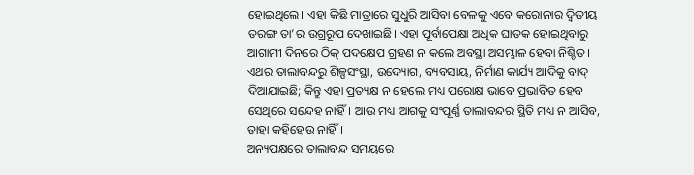ହୋଇଥିଲେ। ଏହା କିଛି ମାତ୍ରାରେ ସୁଧୁରି ଆସିବା ବେଳକୁ ଏବେ କରୋନାର ଦ୍ବିତୀୟ ତରଙ୍ଗ ତା’ର ଉଗ୍ରରୂପ ଦେଖାଇଛି। ଏହା ପୂର୍ବାପେକ୍ଷା ଅଧିକ ଘାତକ ହୋଇଥିବାରୁ ଆଗାମୀ ଦିନରେ ଠିକ୍‌ ପଦକ୍ଷେପ ଗ୍ରହଣ ନ କଲେ ଅବସ୍ଥା ଅସମ୍ଭାଳ ହେବା ନିଶ୍ଚିତ। ଏଥର ତାଲାବନ୍ଦରୁ ଶିଳ୍ପସଂସ୍ଥା, ଉଦ୍ୟୋଗ, ବ୍ୟବସାୟ, ନିର୍ମାଣ କାର୍ଯ୍ୟ ଆଦିକୁ ବାଦ୍‌ ଦିଆଯାଇଛି; କିନ୍ତୁ ଏହା ପ୍ରତ୍ୟକ୍ଷ ନ ହେଲେ ମଧ୍ୟ ପରୋକ୍ଷ ଭାବେ ପ୍ରଭାବିତ ହେବ ସେଥିରେ ସନ୍ଦେହ ନାହିଁ। ଆଉ ମଧ୍ୟ ଆଗକୁ ସଂପୂର୍ଣ୍ଣ ତାଲାବନ୍ଦର ସ୍ଥିତି ମଧ୍ୟ ନ ଆସିବ, ତାହା କହିହେଉ ନାହିଁ।
ଅନ୍ୟପକ୍ଷରେ ତାଲାବନ୍ଦ ସମୟରେ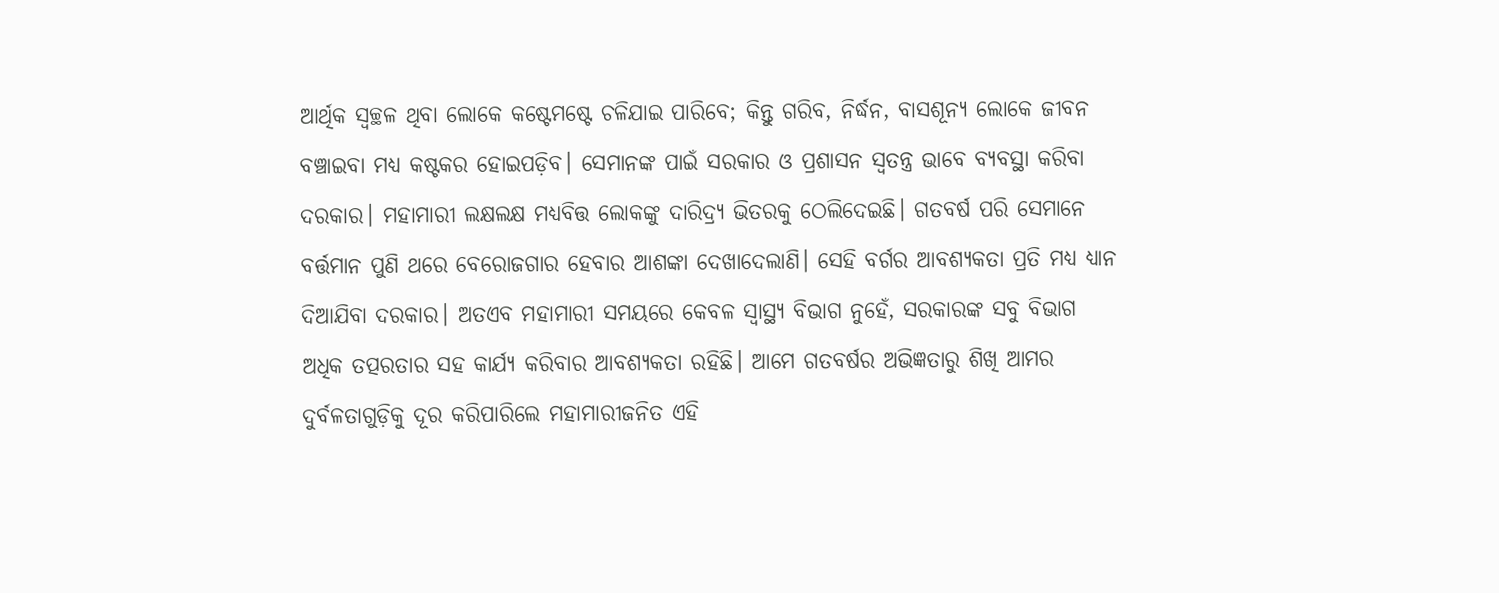ଆର୍ଥିକ ସ୍ବଚ୍ଛଳ ଥିବା ଲୋକେ କଷ୍ଟେମଷ୍ଟେ ଚଳିଯାଇ ପାରିବେ; କିନ୍ତୁ ଗରିବ, ନିର୍ଦ୍ଧନ, ବାସଶୂନ୍ୟ ଲୋକେ ଜୀବନ ବଞ୍ଚାଇବା ମଧ୍ୟ କଷ୍ଟକର ହୋଇପଡ଼ିବ। ସେମାନଙ୍କ ପାଇଁ ସରକାର ଓ ପ୍ରଶାସନ ସ୍ବତନ୍ତ୍ର ଭାବେ ବ୍ୟବସ୍ଥା କରିବା ଦରକାର। ମହାମାରୀ ଲକ୍ଷଲକ୍ଷ ମଧ୍ୟବିତ୍ତ ଲୋକଙ୍କୁ ଦାରିଦ୍ର୍ୟ ଭିତରକୁ ଠେଲିଦେଇଛି। ଗତବର୍ଷ ପରି ସେମାନେ ବର୍ତ୍ତମାନ ପୁଣି ଥରେ ବେରୋଜଗାର ହେବାର ଆଶଙ୍କା ଦେଖାଦେଲାଣି। ସେହି ବର୍ଗର ଆବଶ୍ୟକତା ପ୍ରତି ମଧ୍ୟ ଧ୍ୟାନ ଦିଆଯିବା ଦରକାର। ଅତଏବ ମହାମାରୀ ସମୟରେ କେବଳ ସ୍ବାସ୍ଥ୍ୟ ବିଭାଗ ନୁହେଁ, ସରକାରଙ୍କ ସବୁ ବିଭାଗ ଅଧିକ ତତ୍ପରତାର ସହ କାର୍ଯ୍ୟ କରିବାର ଆବଶ୍ୟକତା ରହିଛି। ଆମେ ଗତବର୍ଷର ଅଭିଜ୍ଞତାରୁ ଶିଖି ଆମର ଦୁର୍ବଳତାଗୁଡ଼ିକୁ ଦୂର କରିପାରିଲେ ମହାମାରୀଜନିତ ଏହି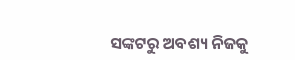ସଙ୍କଟରୁ ଅବଶ୍ୟ ନିଜକୁ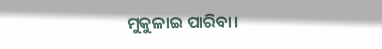ମୁକୁଳାଇ ପାରିବା।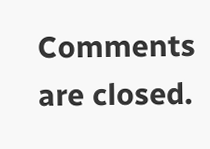Comments are closed.